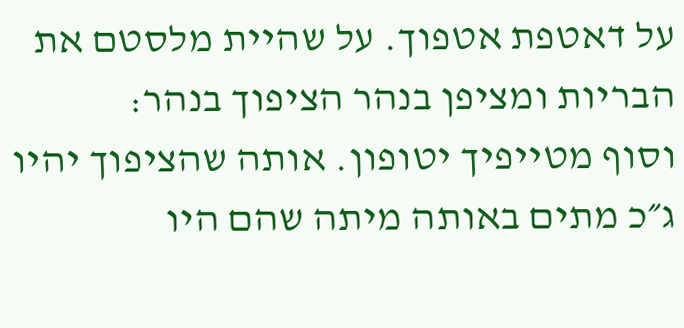על דאטפת אטפוך. על שהיית מלסטם את הבריות ומציפן בנהר הציפוך בנהר:
וסוף מטייפיך יטופון. אותה שהציפוך יהיו ג״כ מתים באותה מיתה שהם היו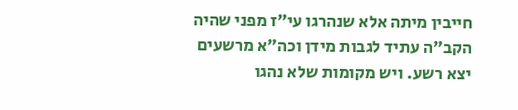חייבין מיתה אלא שנהרגו עי״ז מפני שהיה הקב״ה עתיד לגבות מידן וכה״א מרשעים יצא רשע. ויש מקומות שלא נהגו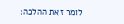לומר זאת ההלכה: